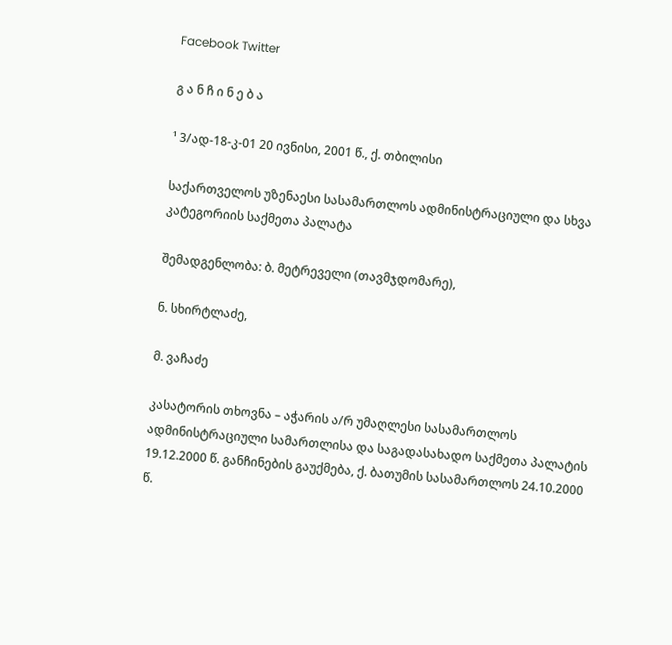Facebook Twitter

გ ა ნ ჩ ი ნ ე ბ ა

¹ 3/ად-18-კ-01 20 ივნისი, 2001 წ., ქ. თბილისი

საქართველოს უზენაესი სასამართლოს ადმინისტრაციული და სხვა კატეგორიის საქმეთა პალატა

შემადგენლობა: ბ. მეტრეველი (თავმჯდომარე),

ნ. სხირტლაძე,

მ. ვაჩაძე

კასატორის თხოვნა – აჭარის ა/რ უმაღლესი სასამართლოს ადმინისტრაციული სამართლისა და საგადასახადო საქმეთა პალატის 19.12.2000 წ. განჩინების გაუქმება, ქ. ბათუმის სასამართლოს 24.10.2000 წ.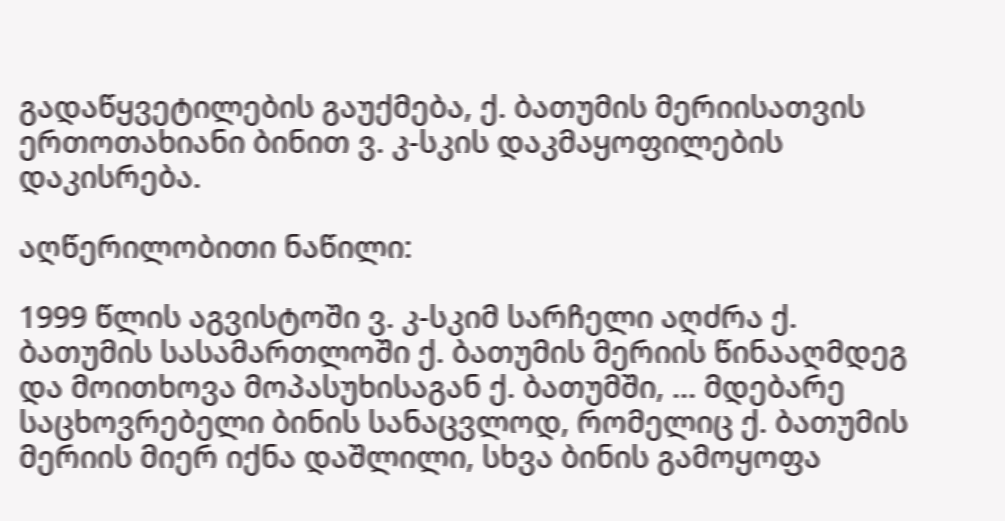გადაწყვეტილების გაუქმება, ქ. ბათუმის მერიისათვის ერთოთახიანი ბინით ვ. კ-სკის დაკმაყოფილების დაკისრება.

აღწერილობითი ნაწილი:

1999 წლის აგვისტოში ვ. კ-სკიმ სარჩელი აღძრა ქ. ბათუმის სასამართლოში ქ. ბათუმის მერიის წინააღმდეგ და მოითხოვა მოპასუხისაგან ქ. ბათუმში, ... მდებარე საცხოვრებელი ბინის სანაცვლოდ, რომელიც ქ. ბათუმის მერიის მიერ იქნა დაშლილი, სხვა ბინის გამოყოფა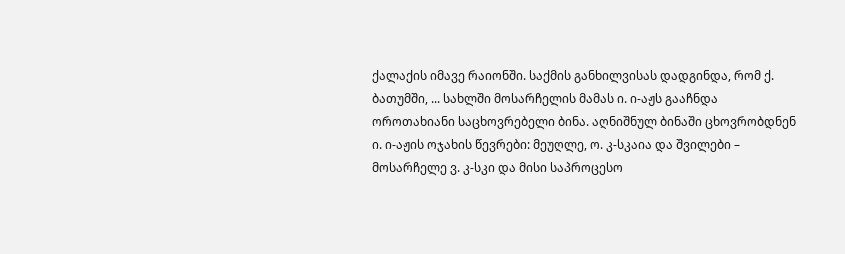ქალაქის იმავე რაიონში. საქმის განხილვისას დადგინდა, რომ ქ. ბათუმში, ... სახლში მოსარჩელის მამას ი. ი-აჟს გააჩნდა ოროთახიანი საცხოვრებელი ბინა. აღნიშნულ ბინაში ცხოვრობდნენ ი. ი-აჟის ოჯახის წევრები: მეუღლე, ო. კ-სკაია და შვილები – მოსარჩელე ვ. კ-სკი და მისი საპროცესო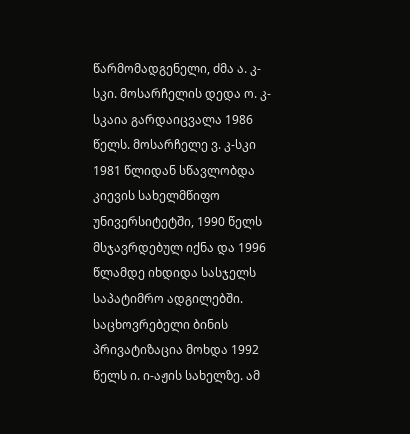წარმომადგენელი, ძმა ა. კ-სკი. მოსარჩელის დედა ო. კ-სკაია გარდაიცვალა 1986 წელს. მოსარჩელე ვ. კ-სკი 1981 წლიდან სწავლობდა კიევის სახელმწიფო უნივერსიტეტში, 1990 წელს მსჯავრდებულ იქნა და 1996 წლამდე იხდიდა სასჯელს საპატიმრო ადგილებში. საცხოვრებელი ბინის პრივატიზაცია მოხდა 1992 წელს ი. ი-აჟის სახელზე. ამ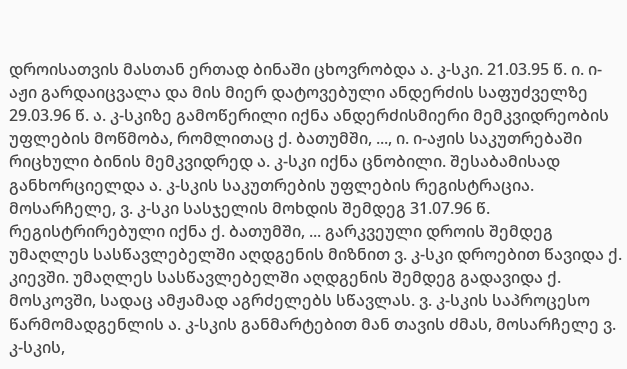დროისათვის მასთან ერთად ბინაში ცხოვრობდა ა. კ-სკი. 21.03.95 წ. ი. ი-აჟი გარდაიცვალა და მის მიერ დატოვებული ანდერძის საფუძველზე 29.03.96 წ. ა. კ-სკიზე გამოწერილი იქნა ანდერძისმიერი მემკვიდრეობის უფლების მოწმობა, რომლითაც ქ. ბათუმში, ..., ი. ი-აჟის საკუთრებაში რიცხული ბინის მემკვიდრედ ა. კ-სკი იქნა ცნობილი. შესაბამისად განხორციელდა ა. კ-სკის საკუთრების უფლების რეგისტრაცია. მოსარჩელე, ვ. კ-სკი სასჯელის მოხდის შემდეგ 31.07.96 წ. რეგისტრირებული იქნა ქ. ბათუმში, ... გარკვეული დროის შემდეგ უმაღლეს სასწავლებელში აღდგენის მიზნით ვ. კ-სკი დროებით წავიდა ქ. კიევში. უმაღლეს სასწავლებელში აღდგენის შემდეგ გადავიდა ქ. მოსკოვში, სადაც ამჟამად აგრძელებს სწავლას. ვ. კ-სკის საპროცესო წარმომადგენლის ა. კ-სკის განმარტებით მან თავის ძმას, მოსარჩელე ვ. კ-სკის,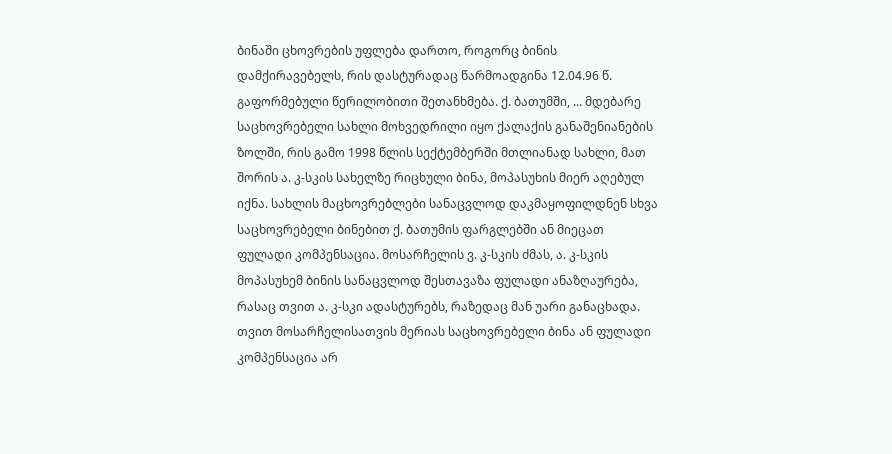ბინაში ცხოვრების უფლება დართო, როგორც ბინის დამქირავებელს, რის დასტურადაც წარმოადგინა 12.04.96 წ. გაფორმებული წერილობითი შეთანხმება. ქ. ბათუმში, ... მდებარე საცხოვრებელი სახლი მოხვედრილი იყო ქალაქის განაშენიანების ზოლში, რის გამო 1998 წლის სექტემბერში მთლიანად სახლი, მათ შორის ა. კ-სკის სახელზე რიცხული ბინა, მოპასუხის მიერ აღებულ იქნა. სახლის მაცხოვრებლები სანაცვლოდ დაკმაყოფილდნენ სხვა საცხოვრებელი ბინებით ქ. ბათუმის ფარგლებში ან მიეცათ ფულადი კომპენსაცია. მოსარჩელის ვ. კ-სკის ძმას, ა. კ-სკის მოპასუხემ ბინის სანაცვლოდ შესთავაზა ფულადი ანაზღაურება, რასაც თვით ა. კ-სკი ადასტურებს, რაზედაც მან უარი განაცხადა. თვით მოსარჩელისათვის მერიას საცხოვრებელი ბინა ან ფულადი კომპენსაცია არ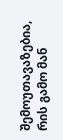შემოუთავაზებია, რის გამო მან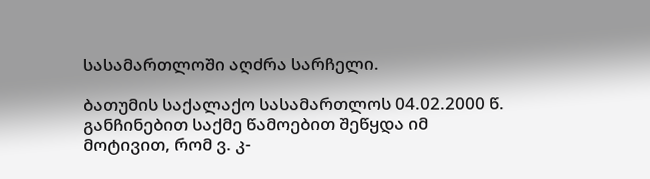სასამართლოში აღძრა სარჩელი.

ბათუმის საქალაქო სასამართლოს 04.02.2000 წ. განჩინებით საქმე წამოებით შეწყდა იმ მოტივით, რომ ვ. კ-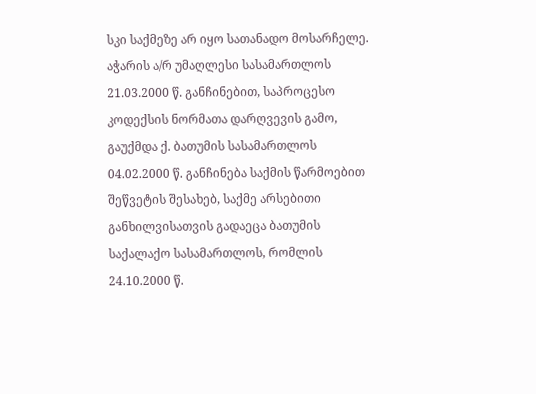სკი საქმეზე არ იყო სათანადო მოსარჩელე. აჭარის ა/რ უმაღლესი სასამართლოს 21.03.2000 წ. განჩინებით, საპროცესო კოდექსის ნორმათა დარღვევის გამო, გაუქმდა ქ. ბათუმის სასამართლოს 04.02.2000 წ. განჩინება საქმის წარმოებით შეწვეტის შესახებ, საქმე არსებითი განხილვისათვის გადაეცა ბათუმის საქალაქო სასამართლოს, რომლის 24.10.2000 წ.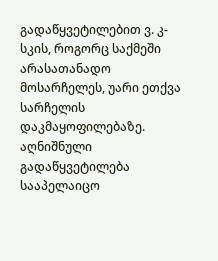გადაწყვეტილებით ვ. კ-სკის, როგორც საქმეში არასათანადო მოსარჩელეს, უარი ეთქვა სარჩელის დაკმაყოფილებაზე. აღნიშნული გადაწყვეტილება სააპელაიცო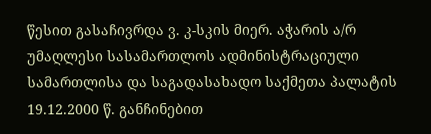წესით გასაჩივრდა ვ. კ-სკის მიერ. აჭარის ა/რ უმაღლესი სასამართლოს ადმინისტრაციული სამართლისა და საგადასახადო საქმეთა პალატის 19.12.2000 წ. განჩინებით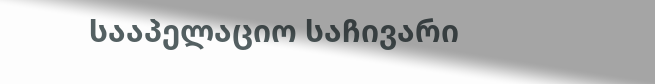სააპელაციო საჩივარი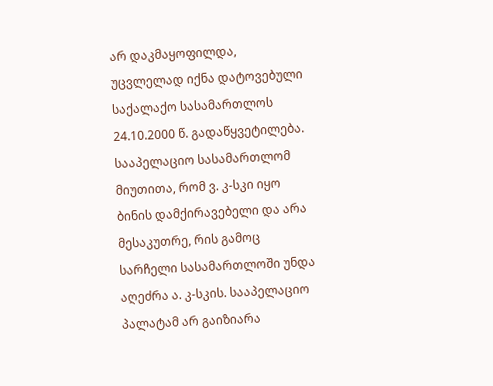არ დაკმაყოფილდა, უცვლელად იქნა დატოვებული საქალაქო სასამართლოს 24.10.2000 წ. გადაწყვეტილება. სააპელაციო სასამართლომ მიუთითა, რომ ვ. კ-სკი იყო ბინის დამქირავებელი და არა მესაკუთრე, რის გამოც სარჩელი სასამართლოში უნდა აღეძრა ა. კ-სკის. სააპელაციო პალატამ არ გაიზიარა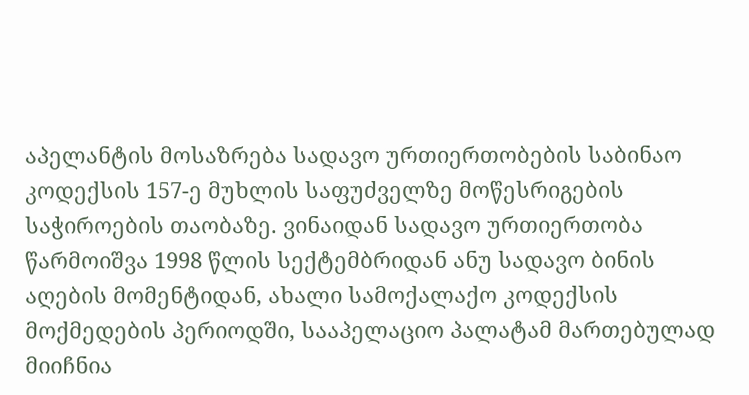აპელანტის მოსაზრება სადავო ურთიერთობების საბინაო კოდექსის 157-ე მუხლის საფუძველზე მოწესრიგების საჭიროების თაობაზე. ვინაიდან სადავო ურთიერთობა წარმოიშვა 1998 წლის სექტემბრიდან ანუ სადავო ბინის აღების მომენტიდან, ახალი სამოქალაქო კოდექსის მოქმედების პერიოდში, სააპელაციო პალატამ მართებულად მიიჩნია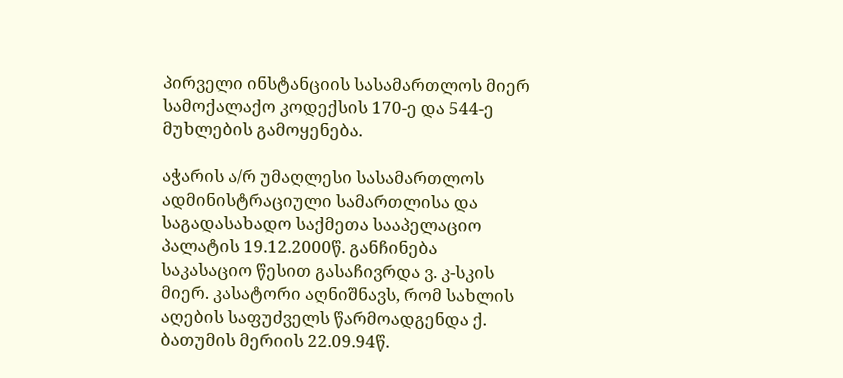პირველი ინსტანციის სასამართლოს მიერ სამოქალაქო კოდექსის 170-ე და 544-ე მუხლების გამოყენება.

აჭარის ა/რ უმაღლესი სასამართლოს ადმინისტრაციული სამართლისა და საგადასახადო საქმეთა სააპელაციო პალატის 19.12.2000წ. განჩინება საკასაციო წესით გასაჩივრდა ვ. კ-სკის მიერ. კასატორი აღნიშნავს, რომ სახლის აღების საფუძველს წარმოადგენდა ქ. ბათუმის მერიის 22.09.94წ.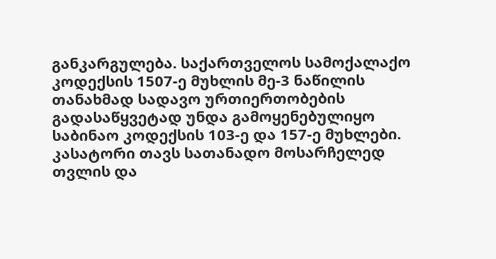განკარგულება. საქართველოს სამოქალაქო კოდექსის 1507-ე მუხლის მე-3 ნაწილის თანახმად სადავო ურთიერთობების გადასაწყვეტად უნდა გამოყენებულიყო საბინაო კოდექსის 103-ე და 157-ე მუხლები. კასატორი თავს სათანადო მოსარჩელედ თვლის და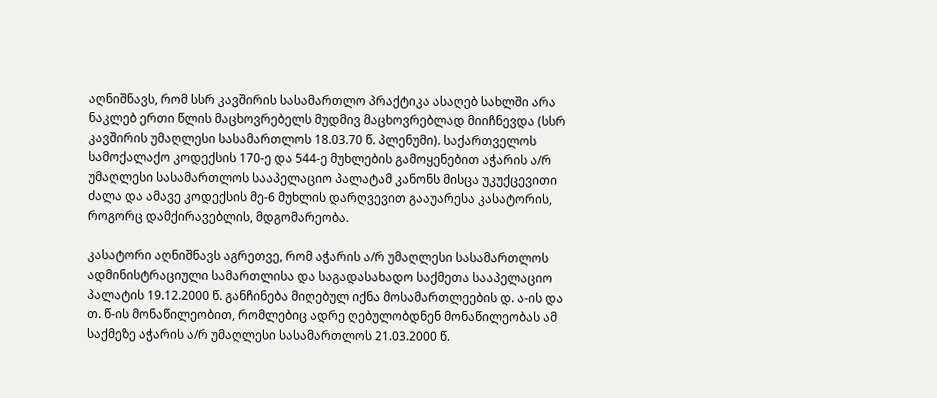აღნიშნავს, რომ სსრ კავშირის სასამართლო პრაქტიკა ასაღებ სახლში არა ნაკლებ ერთი წლის მაცხოვრებელს მუდმივ მაცხოვრებლად მიიჩნევდა (სსრ კავშირის უმაღლესი სასამართლოს 18.03.70 წ. პლენუმი). საქართველოს სამოქალაქო კოდექსის 170-ე და 544-ე მუხლების გამოყენებით აჭარის ა/რ უმაღლესი სასამართლოს სააპელაციო პალატამ კანონს მისცა უკუქცევითი ძალა და ამავე კოდექსის მე-6 მუხლის დარღვევით გააუარესა კასატორის, როგორც დამქირავებლის, მდგომარეობა.

კასატორი აღნიშნავს აგრეთვე, რომ აჭარის ა/რ უმაღლესი სასამართლოს ადმინისტრაციული სამართლისა და საგადასახადო საქმეთა სააპელაციო პალატის 19.12.2000 წ. განჩინება მიღებულ იქნა მოსამართლეების დ. ა-ის და თ. წ-ის მონაწილეობით, რომლებიც ადრე ღებულობდნენ მონაწილეობას ამ საქმეზე აჭარის ა/რ უმაღლესი სასამართლოს 21.03.2000 წ.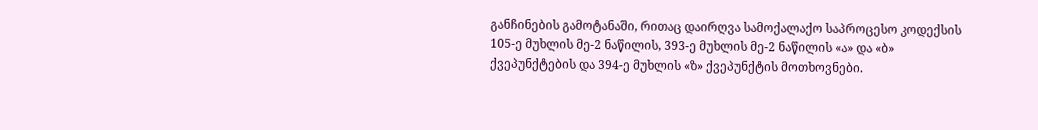განჩინების გამოტანაში, რითაც დაირღვა სამოქალაქო საპროცესო კოდექსის 105-ე მუხლის მე-2 ნაწილის, 393-ე მუხლის მე-2 ნაწილის «ა» და «ბ» ქვეპუნქტების და 394-ე მუხლის «ზ» ქვეპუნქტის მოთხოვნები.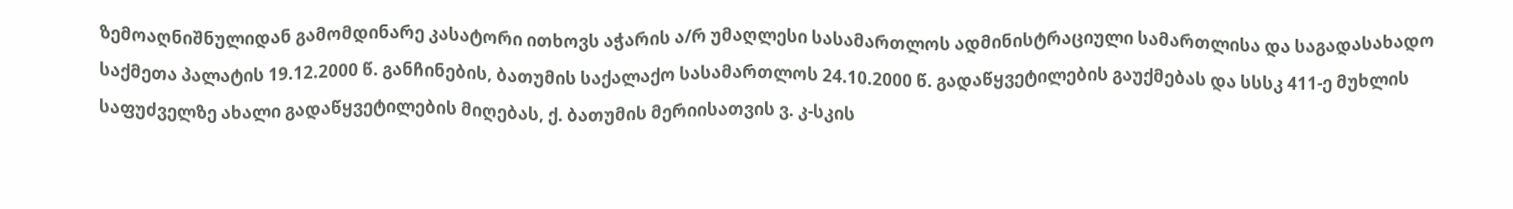ზემოაღნიშნულიდან გამომდინარე კასატორი ითხოვს აჭარის ა/რ უმაღლესი სასამართლოს ადმინისტრაციული სამართლისა და საგადასახადო საქმეთა პალატის 19.12.2000 წ. განჩინების, ბათუმის საქალაქო სასამართლოს 24.10.2000 წ. გადაწყვეტილების გაუქმებას და სსსკ 411-ე მუხლის საფუძველზე ახალი გადაწყვეტილების მიღებას, ქ. ბათუმის მერიისათვის ვ. კ-სკის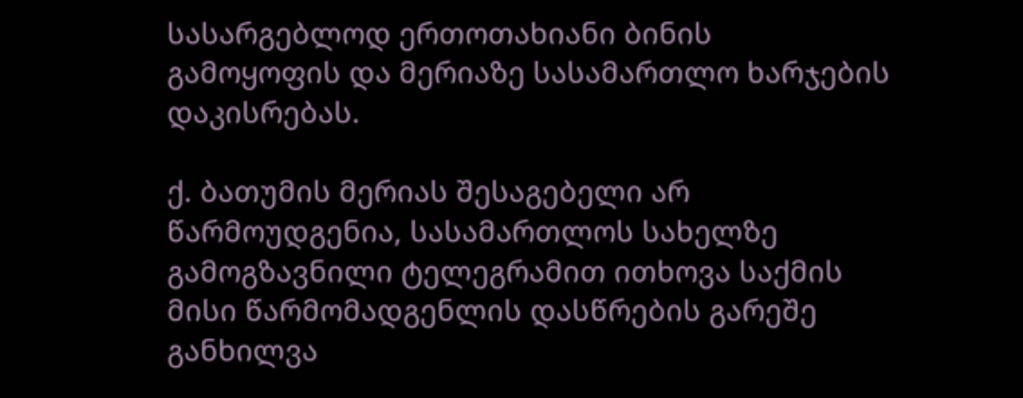სასარგებლოდ ერთოთახიანი ბინის გამოყოფის და მერიაზე სასამართლო ხარჯების დაკისრებას.

ქ. ბათუმის მერიას შესაგებელი არ წარმოუდგენია, სასამართლოს სახელზე გამოგზავნილი ტელეგრამით ითხოვა საქმის მისი წარმომადგენლის დასწრების გარეშე განხილვა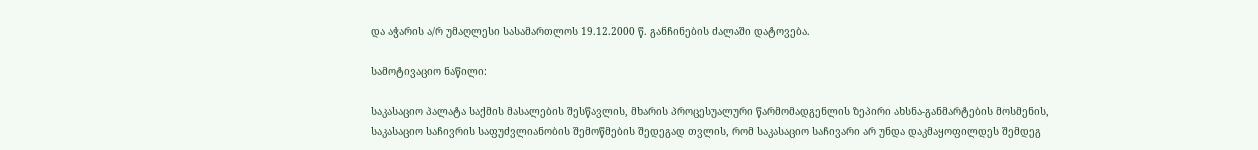და აჭარის ა/რ უმაღლესი სასამართლოს 19.12.2000 წ. განჩინების ძალაში დატოვება.

სამოტივაციო ნაწილი:

საკასაციო პალატა საქმის მასალების შესწავლის, მხარის პროცესუალური წარმომადგენლის ზეპირი ახსნა-განმარტების მოსმენის, საკასაციო საჩივრის საფუძვლიანობის შემოწმების შედეგად თვლის, რომ საკასაციო საჩივარი არ უნდა დაკმაყოფილდეს შემდეგ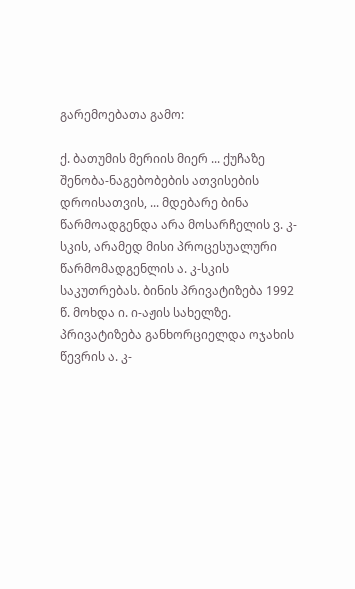გარემოებათა გამო:

ქ. ბათუმის მერიის მიერ ... ქუჩაზე შენობა-ნაგებობების ათვისების დროისათვის, ... მდებარე ბინა წარმოადგენდა არა მოსარჩელის ვ. კ-სკის, არამედ მისი პროცესუალური წარმომადგენლის ა. კ-სკის საკუთრებას. ბინის პრივატიზება 1992 წ. მოხდა ი. ი-აჟის სახელზე. პრივატიზება განხორციელდა ოჯახის წევრის ა. კ-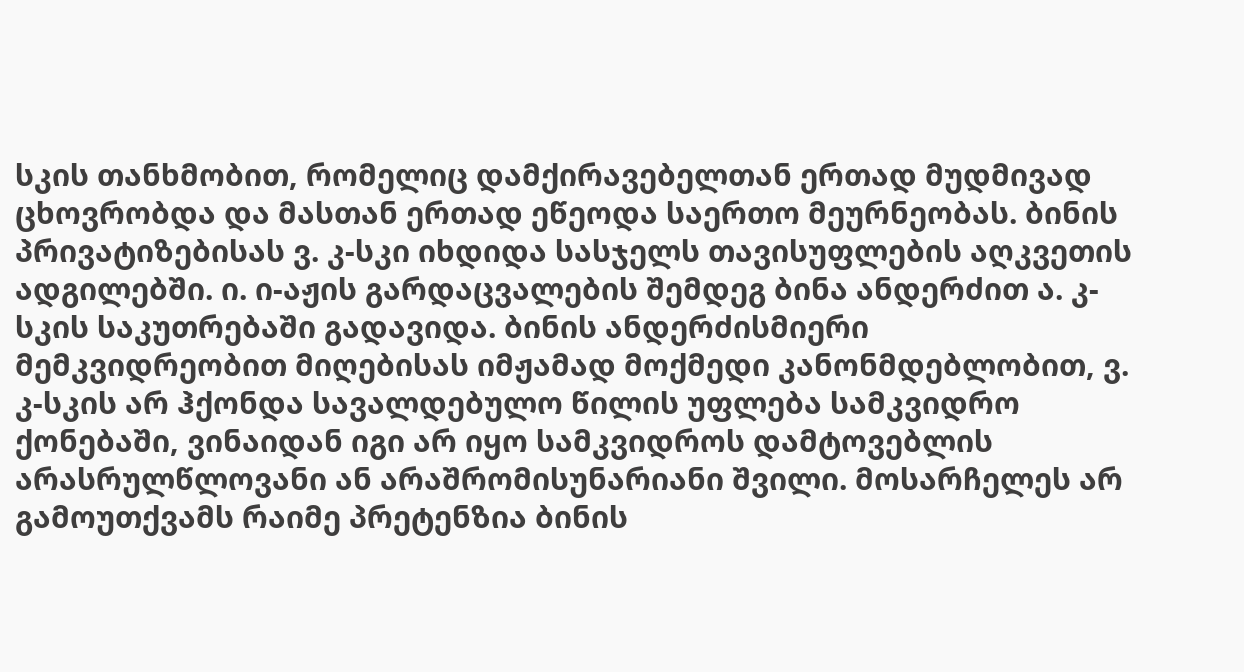სკის თანხმობით, რომელიც დამქირავებელთან ერთად მუდმივად ცხოვრობდა და მასთან ერთად ეწეოდა საერთო მეურნეობას. ბინის პრივატიზებისას ვ. კ-სკი იხდიდა სასჯელს თავისუფლების აღკვეთის ადგილებში. ი. ი-აჟის გარდაცვალების შემდეგ ბინა ანდერძით ა. კ-სკის საკუთრებაში გადავიდა. ბინის ანდერძისმიერი მემკვიდრეობით მიღებისას იმჟამად მოქმედი კანონმდებლობით, ვ. კ-სკის არ ჰქონდა სავალდებულო წილის უფლება სამკვიდრო ქონებაში, ვინაიდან იგი არ იყო სამკვიდროს დამტოვებლის არასრულწლოვანი ან არაშრომისუნარიანი შვილი. მოსარჩელეს არ გამოუთქვამს რაიმე პრეტენზია ბინის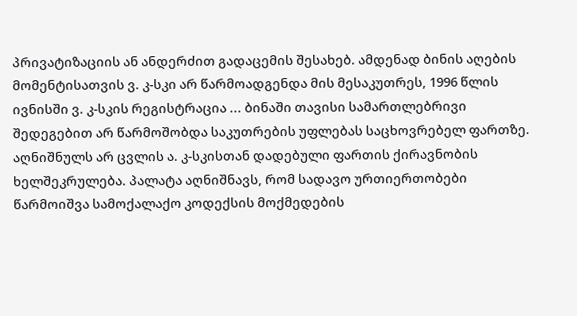პრივატიზაციის ან ანდერძით გადაცემის შესახებ. ამდენად ბინის აღების მომენტისათვის ვ. კ-სკი არ წარმოადგენდა მის მესაკუთრეს, 1996 წლის ივნისში ვ. კ-სკის რეგისტრაცია ... ბინაში თავისი სამართლებრივი შედეგებით არ წარმოშობდა საკუთრების უფლებას საცხოვრებელ ფართზე. აღნიშნულს არ ცვლის ა. კ-სკისთან დადებული ფართის ქირავნობის ხელშეკრულება. პალატა აღნიშნავს, რომ სადავო ურთიერთობები წარმოიშვა სამოქალაქო კოდექსის მოქმედების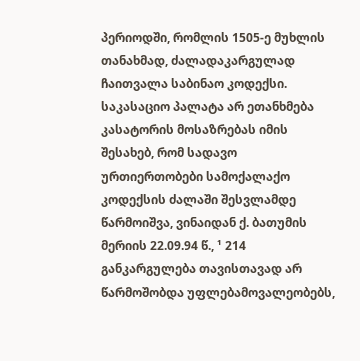პერიოდში, რომლის 1505-ე მუხლის თანახმად, ძალადაკარგულად ჩაითვალა საბინაო კოდექსი. საკასაციო პალატა არ ეთანხმება კასატორის მოსაზრებას იმის შესახებ, რომ სადავო ურთიერთობები სამოქალაქო კოდექსის ძალაში შესვლამდე წარმოიშვა, ვინაიდან ქ. ბათუმის მერიის 22.09.94 წ., ¹ 214 განკარგულება თავისთავად არ წარმოშობდა უფლებამოვალეობებს,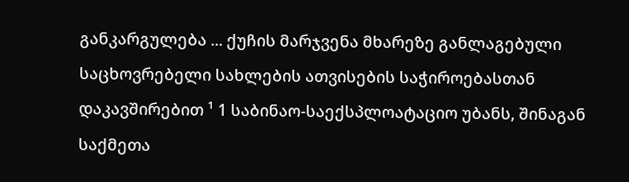განკარგულება ... ქუჩის მარჯვენა მხარეზე განლაგებული საცხოვრებელი სახლების ათვისების საჭიროებასთან დაკავშირებით ¹ 1 საბინაო-საექსპლოატაციო უბანს, შინაგან საქმეთა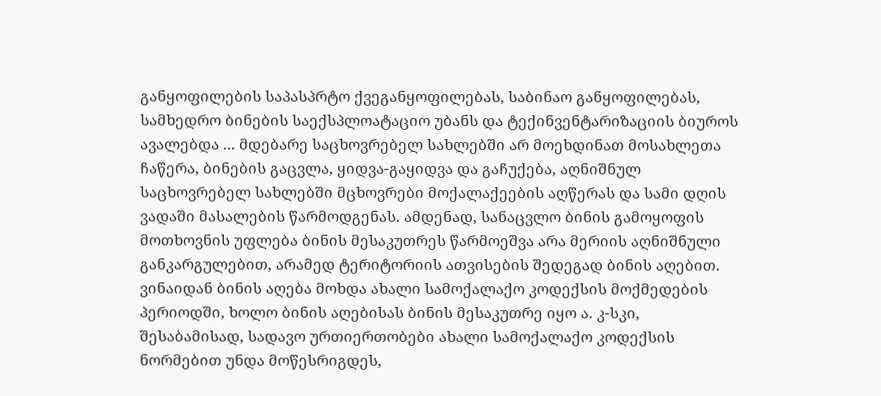განყოფილების საპასპრტო ქვეგანყოფილებას, საბინაო განყოფილებას, სამხედრო ბინების საექსპლოატაციო უბანს და ტექინვენტარიზაციის ბიუროს ავალებდა ... მდებარე საცხოვრებელ სახლებში არ მოეხდინათ მოსახლეთა ჩაწერა, ბინების გაცვლა, ყიდვა-გაყიდვა და გაჩუქება, აღნიშნულ საცხოვრებელ სახლებში მცხოვრები მოქალაქეების აღწერას და სამი დღის ვადაში მასალების წარმოდგენას. ამდენად, სანაცვლო ბინის გამოყოფის მოთხოვნის უფლება ბინის მესაკუთრეს წარმოეშვა არა მერიის აღნიშნული განკარგულებით, არამედ ტერიტორიის ათვისების შედეგად ბინის აღებით. ვინაიდან ბინის აღება მოხდა ახალი სამოქალაქო კოდექსის მოქმედების პერიოდში, ხოლო ბინის აღებისას ბინის მესაკუთრე იყო ა. კ-სკი, შესაბამისად, სადავო ურთიერთობები ახალი სამოქალაქო კოდექსის ნორმებით უნდა მოწესრიგდეს,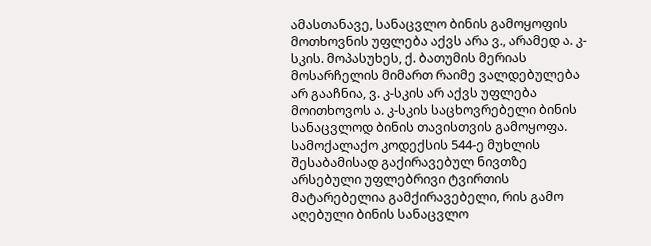ამასთანავე, სანაცვლო ბინის გამოყოფის მოთხოვნის უფლება აქვს არა ვ., არამედ ა. კ-სკის. მოპასუხეს, ქ. ბათუმის მერიას მოსარჩელის მიმართ რაიმე ვალდებულება არ გააჩნია, ვ. კ-სკის არ აქვს უფლება მოითხოვოს ა. კ-სკის საცხოვრებელი ბინის სანაცვლოდ ბინის თავისთვის გამოყოფა. სამოქალაქო კოდექსის 544-ე მუხლის შესაბამისად გაქირავებულ ნივთზე არსებული უფლებრივი ტვირთის მატარებელია გამქირავებელი, რის გამო აღებული ბინის სანაცვლო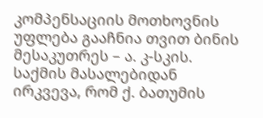კომპენსაციის მოთხოვნის უფლება გააჩნია თვით ბინის მესაკუთრეს – ა. კ-სკის. საქმის მასალებიდან ირკვევა, რომ ქ. ბათუმის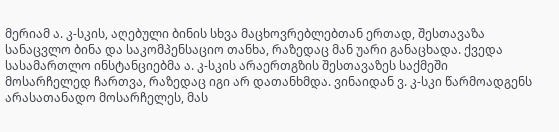მერიამ ა. კ-სკის, აღებული ბინის სხვა მაცხოვრებლებთან ერთად, შესთავაზა სანაცვლო ბინა და საკომპენსაციო თანხა, რაზედაც მან უარი განაცხადა. ქვედა სასამართლო ინსტანციებმა ა. კ-სკის არაერთგზის შესთავაზეს საქმეში მოსარჩელედ ჩართვა, რაზედაც იგი არ დათანხმდა. ვინაიდან ვ. კ-სკი წარმოადგენს არასათანადო მოსარჩელეს, მას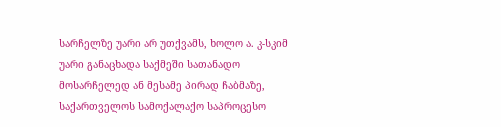სარჩელზე უარი არ უთქვამს, ხოლო ა. კ-სკიმ უარი განაცხადა საქმეში სათანადო მოსარჩელედ ან მესამე პირად ჩაბმაზე, საქართველოს სამოქალაქო საპროცესო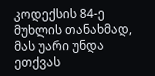კოდექსის 84-ე მუხლის თანახმად, მას უარი უნდა ეთქვას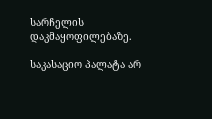სარჩელის დაკმაყოფილებაზე.

საკასაციო პალატა არ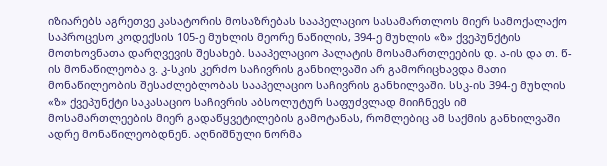იზიარებს აგრეთვე კასატორის მოსაზრებას სააპელაციო სასამართლოს მიერ სამოქალაქო საპროცესო კოდექსის 105-ე მუხლის მეორე ნაწილის, 394-ე მუხლის «ზ» ქვეპუნქტის მოთხოვნათა დარღვევის შესახებ. სააპელაციო პალატის მოსამართლეების დ. ა-ის და თ. წ-ის მონაწილეობა ვ. კ-სკის კერძო საჩივრის განხილვაში არ გამორიცხავდა მათი მონაწილეობის შესაძლებლობას სააპელაციო საჩივრის განხილვაში. სსკ-ის 394-ე მუხლის «ზ» ქვეპუნქტი საკასაციო საჩივრის აბსოლუტურ საფუძვლად მიიჩნევს იმ მოსამართლეების მიერ გადაწყვეტილების გამოტანას, რომლებიც ამ საქმის განხილვაში ადრე მონაწილეობდნენ. აღნიშნული ნორმა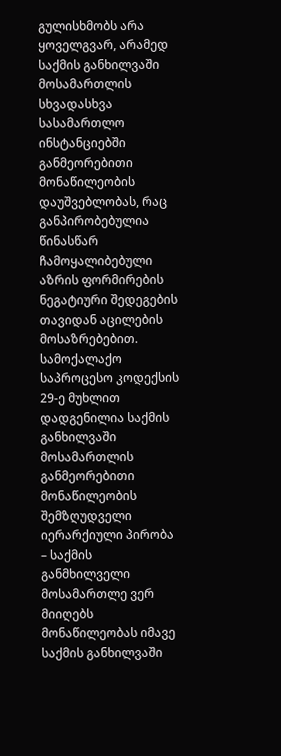გულისხმობს არა ყოველგვარ, არამედ საქმის განხილვაში მოსამართლის სხვადასხვა სასამართლო ინსტანციებში განმეორებითი მონაწილეობის დაუშვებლობას, რაც განპირობებულია წინასწარ ჩამოყალიბებული აზრის ფორმირების ნეგატიური შედეგების თავიდან აცილების მოსაზრებებით. სამოქალაქო საპროცესო კოდექსის 29-ე მუხლით დადგენილია საქმის განხილვაში მოსამართლის განმეორებითი მონაწილეობის შემზღუდველი იერარქიული პირობა – საქმის განმხილველი მოსამართლე ვერ მიიღებს მონაწილეობას იმავე საქმის განხილვაში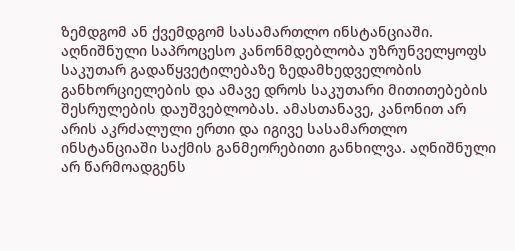ზემდგომ ან ქვემდგომ სასამართლო ინსტანციაში. აღნიშნული საპროცესო კანონმდებლობა უზრუნველყოფს საკუთარ გადაწყვეტილებაზე ზედამხედველობის განხორციელების და ამავე დროს საკუთარი მითითებების შესრულების დაუშვებლობას. ამასთანავე, კანონით არ არის აკრძალული ერთი და იგივე სასამართლო ინსტანციაში საქმის განმეორებითი განხილვა. აღნიშნული არ წარმოადგენს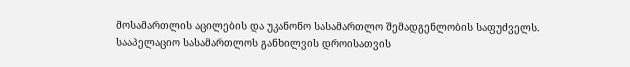მოსამართლის აცილების და უკანონო სასამართლო შემადგენლობის საფუძველს. სააპელაციო სასამართლოს განხილვის დროისათვის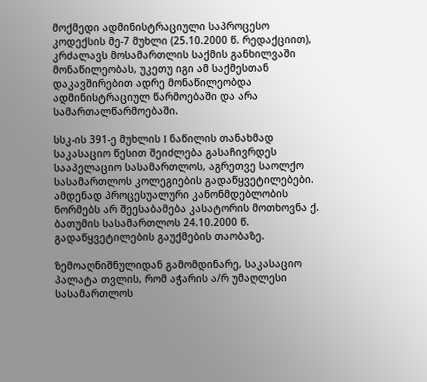მოქმედი ადმინისტრაციული საპროცესო კოდექსის მე-7 მუხლი (25.10.2000 წ. რედაქციით), კრძალავს მოსამართლის საქმის განხილვაში მონაწილეობას, უკეთუ იგი ამ საქმესთან დაკავშირებით ადრე მონაწილეობდა ადმინისტრაციულ წარმოებაში და არა სამართალწარმოებაში.

სსკ-ის 391-ე მუხლის I ნაწილის თანახმად საკასაციო წესით შეიძლება გასაჩივრდეს სააპელაციო სასამართლოს, აგრეთვე საოლქო სასამართლოს კოლეგიების გადაწყვეტილებები. ამდენად პროცესუალური კანონმდებლობის ნორმებს არ შეესაბამება კასატორის მოთხოვნა ქ. ბათუმის სასამართლოს 24.10.2000 წ. გადაწყვეტილების გაუქმების თაობაზე.

ზემოაღნიშნულიდან გამომდინარე, საკასაციო პალატა თვლის, რომ აჭარის ა/რ უმაღლესი სასამართლოს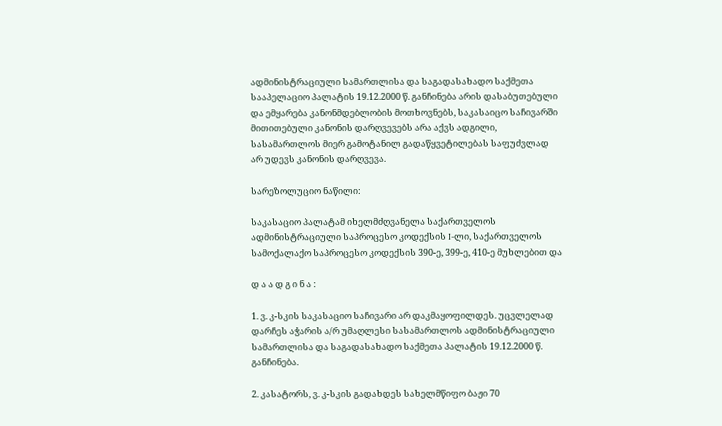ადმინისტრაციული სამართლისა და საგადასახადო საქმეთა სააპელაციო პალატის 19.12.2000 წ. განჩინება არის დასაბუთებული და ემყარება კანონმდებლობის მოთხოვნებს, საკასაიცო საჩივარში მითითებული კანონის დარღვევებს არა აქვს ადგილი, სასამართლოს მიერ გამოტანილ გადაწყვეტილებას საფუძვლად არ უდევს კანონის დარღვევა.

სარეზოლუციო ნაწილი:

საკასაციო პალატამ იხელმძღვანელა საქართველოს ადმინისტრაციული საპროცესო კოდექსის I-ლი, საქართველოს სამოქალაქო საპროცესო კოდექსის 390-ე, 399-ე, 410-ე მუხლებით და

დ ა ა დ გ ი ნ ა :

1. ვ. კ-სკის საკასაციო საჩივარი არ დაკმაყოფილდეს. უცვლელად დარჩეს აჭარის ა/რ უმაღლესი სასამართლოს ადმინისტრაციული სამართლისა და საგადასახადო საქმეთა პალატის 19.12.2000 წ. განჩინება.

2. კასატორს, ვ. კ-სკის გადახდეს სახელმწიფო ბაჟი 70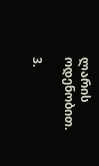ლარის ოდენობით.

3.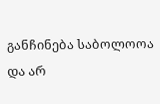განჩინება საბოლოოა და არ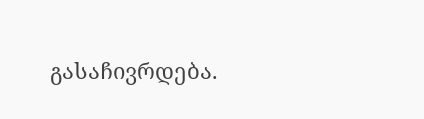გასაჩივრდება.